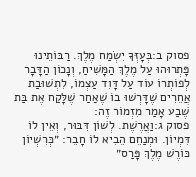פסוק ב:בְּעָזְּךָ יִשְׂמַח מֶלֶךְ. רַבּוֹתֵינוּ פָּתְרוּהוּ עַל מֶלֶךְ הַמָּשִׁיחַ, וְנָכוֹן הַדָּבָר לְפוֹתְרוֹ עוֹד עַל דָּוִד עַצְמוֹ, לִתְשׁוּבַת אֲחֵרִים שֶׁדָּרְשׁוּ בוֹ שֶׁאַחַר שֶׁלָּקַח אֶת בַּת שֶׁבַע אָמַר מִזְמוֹר זֶה:
פסוק ג:וַאֲרֶשֶׁת. לְשׁוֹן דִּבּוּר, וְאֵין לוֹ דִּמְיוֹן. וּמְנַחֵם הֵבִיא לוֹ חָבֵר: ״כְּרִשְׁיוֹן כּוֹרֶשׁ מֶלֶךְ פָּרַס״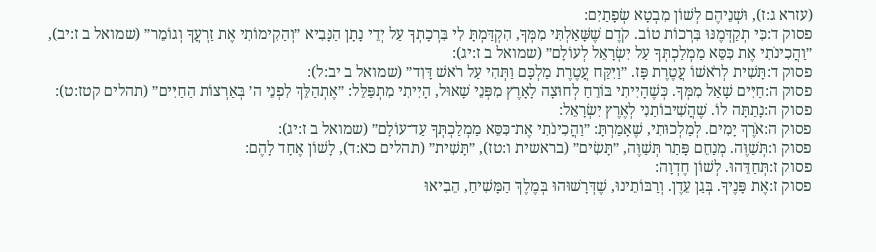(עזרא ג:ז), וּשְׁנֵיהֶם לְשׁוֹן מִבְטָא שְׂפָתַיִם:
פסוק ד:כִּי תְקַדְּמֶנּוּ בִּרְכוֹת טוֹב. קֹדֶם שֶׁשָּׁאַלְתִּי מִמְּךָ, הִקְדַּמְתָּ לִי בִּרְכָתְךָ עַל יְדֵי נָתָן הַנָּבִיא ״וְהַקִימוֹתִי אֶת זַרְעֲךָ וְגוֹמֵר״ (שמואל ב ז:יב), ״וַהֲכִינֹתִי אֶת כִּסֵּא מַמְלַכְתְּךָ עַל יִשְׂרָאֵל לְעוֹלָם״ (שמואל ב ז:יג):
פסוק ד:תָּשִׁית לְרֹאשׁוֹ עֲטֶרֶת פָּז. ״וַיִּקַּח עֲטֶרֶת מַלְכָּם וַתְּהִי עַל רֹאשׁ דָּוִד״ (שמואל ב יב:ל):
פסוק ה:חַיִּים שָׁאַל מִמְּךָ. כְּשֶׁהָיִיתִי בּוֹרֵחַ לְחוּצָה לָאָרֶץ מִפְּנֵי שָׁאוּל, הָיִיתִי מִתְפַּלֵּל: ״אֶתְהַלֵּךְ לִפְנֵי ה׳ בְּאַרְצוֹת הַחַיִּים״ (תהלים קטז:ט):
פסוק ה:נָתַתָּה לוֹ. שֶׁהֲשִׁיבוֹתַנִי לְאֶרֶץ יִשְׂרָאֵל:
פסוק ה:אֹרֶךְ יָמִים. לְמַלְכוּתִי, שֶׁאָמַרְתָּ: ״וַהֲכִינֹתִי אֶת־כִּסֵּא מַמְלַכְתְּךָ עַד־עוֹלָם״ (שמואל ב ז:יג):
פסוק ו:תְּשַׁוֶּה. מְנַחֵם פָּתַר תְּשַׁוֶּה, ״תָּשִׂים״ (בראשית ו:טז), ״תָּשִׁית״ (תהלים כא:ד), לָשׁוֹן אֶחָד לָהֶם:
פסוק ז:תְּחַדֵּהוּ. לְשׁוֹן חֶדְוָה:
פסוק ז:אֶת פָּנֶיךָ. בְּגַן עֵדֶן. וְרַבּוֹתֵינוּ, שֶׁדְּרָשׁוּהוּ בְּמֶלֶךְ הַמָּשִׁיחַ, הֵבִיאוּ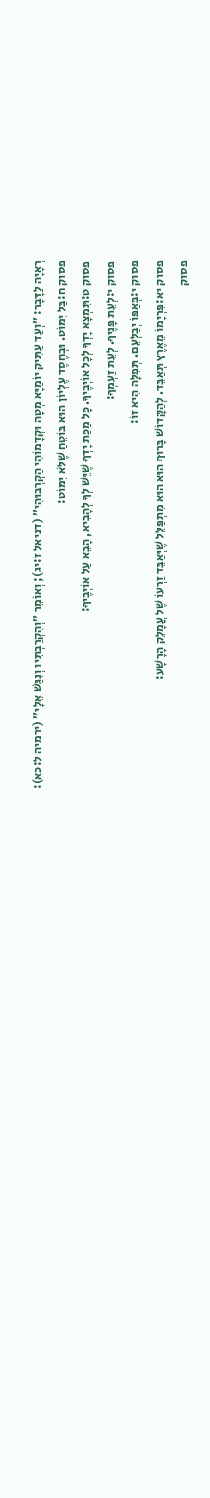רְאָיָה לַדָּבָר: ״וְעַד עַתִּיק יוֹמַיָּא מְטָה וּקְדָמוֹהִי הַקְרְבוּהִי״ (דניאל ז:יג); וְאוֹמֵר ״וְהִקְרַבְתִּיו וְנִגַּשׁ אֵלָי״ (ירמיה ל:כא):
פסוק ח:בַּל יִמּוֹט. וּבְחֶסֶד עֶלְיוֹן הוּא בּוֹטֵחַ שֶׁלֹּא יִמּוֹט:
פסוק ט:תִּמְצָא יָדְךָ לְכָל אוֹיְבֶיךָ. כָּל מַכַּת יָדְךָ שֶׁיֵּשׁ לְךָ לְהָבִיא, הָבֵא עַל אוֹיְבֶיךָ:
פסוק י:לְעֵת פָּנֶיךָ. לְעֵת זַעְמְךָ:
פסוק י:בְּאַפּוֹ יְבַלְּעֵם. תְּפִלָּה הִיא זוֹ:
פסוק יא:פִּרְיָמוֹ מֵאֶרֶץ תְּאַבֵּד. לְהַקָּדוֹשׁ בָּרוּךְ הוּא הוּא מִתְפַּלֵּל שֶׁיְּאַבֵּד זַרְעוֹ שֶׁל עֲמָלֵק הָרָשָׁע:
פסוק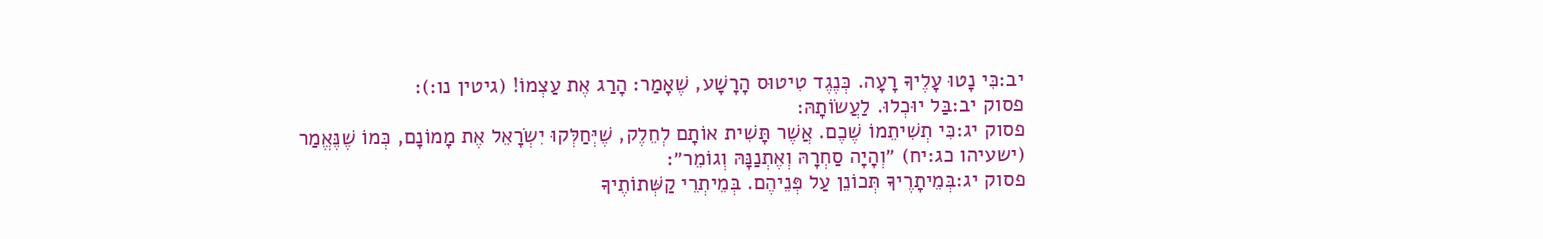יב:כִּי נָטוּ עָלֶיךָ רָעָה. כְּנֶגֶד טִיטוּס הָרָשָׁע, שֶׁאָמַר: הָרַג אֶת עַצְמוֹ! (גיטין נו:):
פסוק יב:בַּל יוּכְלוּ. לַעֲשׂוֹתָהּ:
פסוק יג:כִּי תְשִׁיתֵמוֹ שֶׁכֶם. אֲשֶׁר תָּשִׁית אוֹתָם לְחֵלֶק, שֶׁיְּחַלְּקוּ יִשְׂרָאֵל אֶת מָמוֹנָם, כְּמוֹ שֶׁנֶּאֱמַר (ישעיהו כג:יח) ״וְהָיָה סַחְרָהּ וְאֶתְנַנָּהּ וְגוֹמֵר״:
פסוק יג:בְּמֵיתָרֶיךָ תְּכוֹנֵן עַל פְּנֵיהֶם. בְּמֵיתְרֵי קַשְּׁתוֹתֶיךָ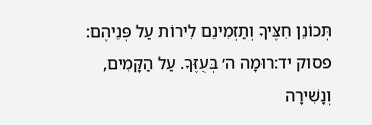תְּכוֹנֵן חִצֶּיךָ וְתַזְמִינֵם לִירוֹת עַל פְּנֵיהֶם:
פסוק יד:רוּמָה ה׳ בְּעֻזֶּךָ. עַל הַקָּמִים, וְנָשִׁירָה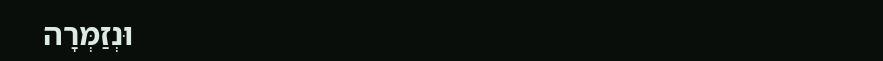וּנְזַמְּרָה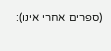(ספרים אחרי אינו):